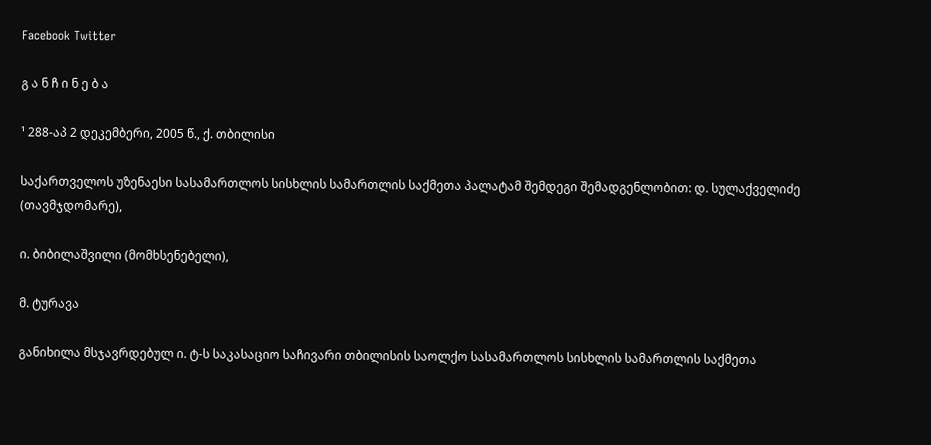Facebook Twitter

გ ა ნ ჩ ი ნ ე ბ ა

¹ 288-აპ 2 დეკემბერი, 2005 წ., ქ. თბილისი

საქართველოს უზენაესი სასამართლოს სისხლის სამართლის საქმეთა პალატამ შემდეგი შემადგენლობით: დ. სულაქველიძე (თავმჯდომარე),

ი. ბიბილაშვილი (მომხსენებელი),

მ. ტურავა

განიხილა მსჯავრდებულ ი. ტ-ს საკასაციო საჩივარი თბილისის საოლქო სასამართლოს სისხლის სამართლის საქმეთა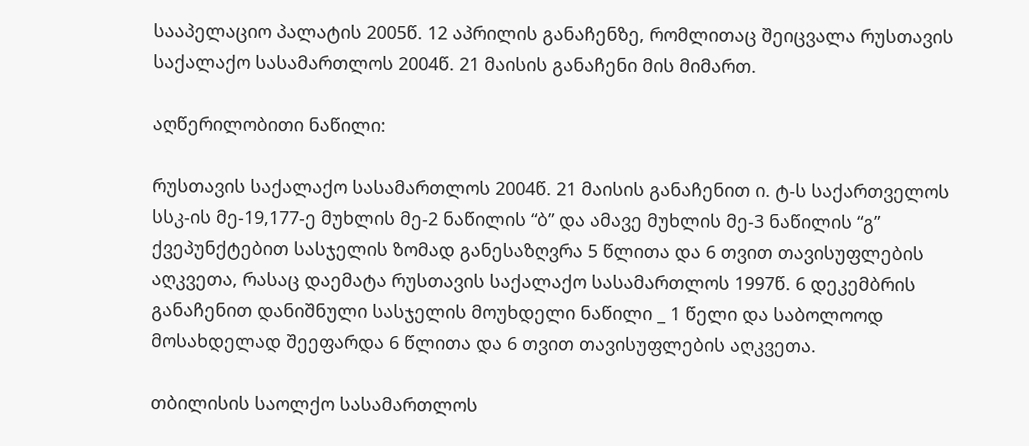სააპელაციო პალატის 2005წ. 12 აპრილის განაჩენზე, რომლითაც შეიცვალა რუსთავის საქალაქო სასამართლოს 2004წ. 21 მაისის განაჩენი მის მიმართ.

აღწერილობითი ნაწილი:

რუსთავის საქალაქო სასამართლოს 2004წ. 21 მაისის განაჩენით ი. ტ-ს საქართველოს სსკ-ის მე-19,177-ე მუხლის მე-2 ნაწილის “ბ” და ამავე მუხლის მე-3 ნაწილის “გ” ქვეპუნქტებით სასჯელის ზომად განესაზღვრა 5 წლითა და 6 თვით თავისუფლების აღკვეთა, რასაც დაემატა რუსთავის საქალაქო სასამართლოს 1997წ. 6 დეკემბრის განაჩენით დანიშნული სასჯელის მოუხდელი ნაწილი _ 1 წელი და საბოლოოდ მოსახდელად შეეფარდა 6 წლითა და 6 თვით თავისუფლების აღკვეთა.

თბილისის საოლქო სასამართლოს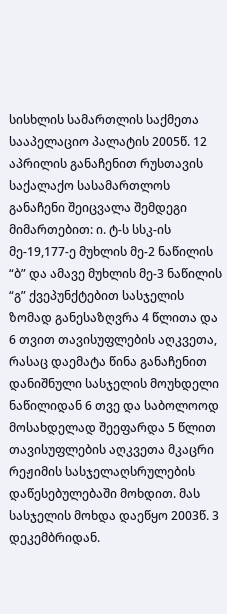სისხლის სამართლის საქმეთა სააპელაციო პალატის 2005წ. 12 აპრილის განაჩენით რუსთავის საქალაქო სასამართლოს განაჩენი შეიცვალა შემდეგი მიმართებით: ი. ტ-ს სსკ-ის მე-19,177-ე მუხლის მე-2 ნაწილის “ბ” და ამავე მუხლის მე-3 ნაწილის “გ” ქვეპუნქტებით სასჯელის ზომად განესაზღვრა 4 წლითა და 6 თვით თავისუფლების აღკვეთა, რასაც დაემატა წინა განაჩენით დანიშნული სასჯელის მოუხდელი ნაწილიდან 6 თვე და საბოლოოდ მოსახდელად შეეფარდა 5 წლით თავისუფლების აღკვეთა მკაცრი რეჟიმის სასჯელაღსრულების დაწესებულებაში მოხდით. მას სასჯელის მოხდა დაეწყო 2003წ. 3 დეკემბრიდან.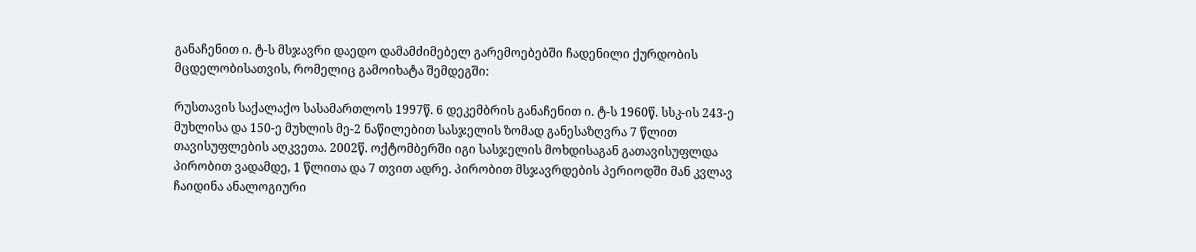განაჩენით ი. ტ-ს მსჯავრი დაედო დამამძიმებელ გარემოებებში ჩადენილი ქურდობის მცდელობისათვის, რომელიც გამოიხატა შემდეგში:

რუსთავის საქალაქო სასამართლოს 1997წ. 6 დეკემბრის განაჩენით ი. ტ-ს 1960წ. სსკ-ის 243-ე მუხლისა და 150-ე მუხლის მე-2 ნაწილებით სასჯელის ზომად განესაზღვრა 7 წლით თავისუფლების აღკვეთა. 2002წ. ოქტომბერში იგი სასჯელის მოხდისაგან გათავისუფლდა პირობით ვადამდე, 1 წლითა და 7 თვით ადრე. პირობით მსჯავრდების პერიოდში მან კვლავ ჩაიდინა ანალოგიური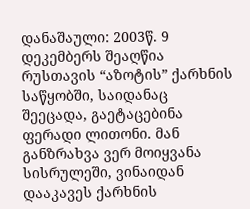დანაშაული: 2003წ. 9 დეკემბერს შეაღწია რუსთავის “აზოტის” ქარხნის საწყობში, საიდანაც შეეცადა, გაეტაცებინა ფერადი ლითონი. მან განზრახვა ვერ მოიყვანა სისრულეში, ვინაიდან დააკავეს ქარხნის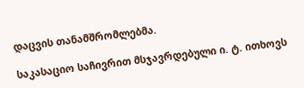დაცვის თანამშრომლებმა.

საკასაციო საჩივრით მსჯავრდებული ი. ტ. ითხოვს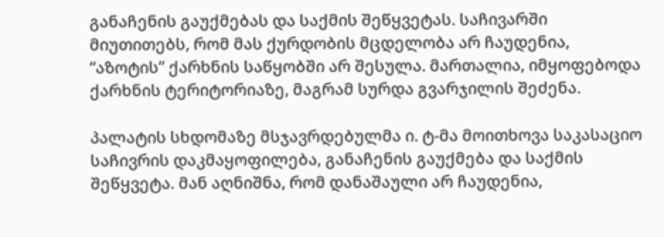განაჩენის გაუქმებას და საქმის შეწყვეტას. საჩივარში მიუთითებს, რომ მას ქურდობის მცდელობა არ ჩაუდენია, “აზოტის” ქარხნის საწყობში არ შესულა. მართალია, იმყოფებოდა ქარხნის ტერიტორიაზე, მაგრამ სურდა გვარჯილის შეძენა.

პალატის სხდომაზე მსჯავრდებულმა ი. ტ-მა მოითხოვა საკასაციო საჩივრის დაკმაყოფილება, განაჩენის გაუქმება და საქმის შეწყვეტა. მან აღნიშნა, რომ დანაშაული არ ჩაუდენია,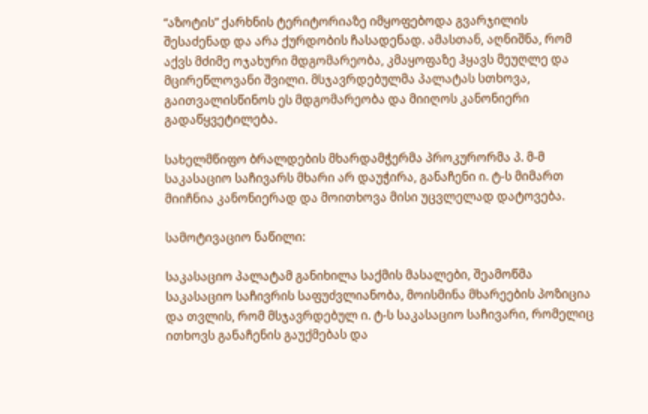“აზოტის” ქარხნის ტერიტორიაზე იმყოფებოდა გვარჯილის შესაძენად და არა ქურდობის ჩასადენად. ამასთან, აღნიშნა, რომ აქვს მძიმე ოჯახური მდგომარეობა, კმაყოფაზე ჰყავს მეუღლე და მცირეწლოვანი შვილი. მსჯავრდებულმა პალატას სთხოვა, გაითვალისწინოს ეს მდგომარეობა და მიიღოს კანონიერი გადაწყვეტილება.

სახელმწიფო ბრალდების მხარდამჭერმა პროკურორმა პ. მ-მ საკასაციო საჩივარს მხარი არ დაუჭირა, განაჩენი ი. ტ-ს მიმართ მიიჩნია კანონიერად და მოითხოვა მისი უცვლელად დატოვება.

სამოტივაციო ნაწილი:

საკასაციო პალატამ განიხილა საქმის მასალები, შეამოწმა საკასაციო საჩივრის საფუძვლიანობა, მოისმინა მხარეების პოზიცია და თვლის, რომ მსჯავრდებულ ი. ტ-ს საკასაციო საჩივარი, რომელიც ითხოვს განაჩენის გაუქმებას და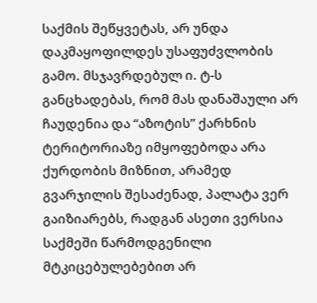საქმის შეწყვეტას, არ უნდა დაკმაყოფილდეს უსაფუძვლობის გამო. მსჯავრდებულ ი. ტ-ს განცხადებას, რომ მას დანაშაული არ ჩაუდენია და “აზოტის” ქარხნის ტერიტორიაზე იმყოფებოდა არა ქურდობის მიზნით, არამედ გვარჯილის შესაძენად, პალატა ვერ გაიზიარებს, რადგან ასეთი ვერსია საქმეში წარმოდგენილი მტკიცებულებებით არ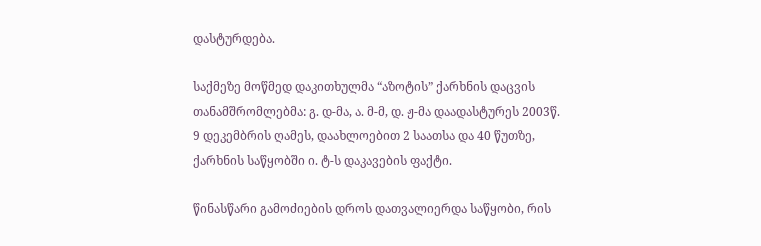დასტურდება.

საქმეზე მოწმედ დაკითხულმა “აზოტის” ქარხნის დაცვის თანამშრომლებმა: გ. დ-მა, ა. მ-მ, დ. ჟ-მა დაადასტურეს 2003წ. 9 დეკემბრის ღამეს, დაახლოებით 2 საათსა და 40 წუთზე, ქარხნის საწყობში ი. ტ-ს დაკავების ფაქტი.

წინასწარი გამოძიების დროს დათვალიერდა საწყობი, რის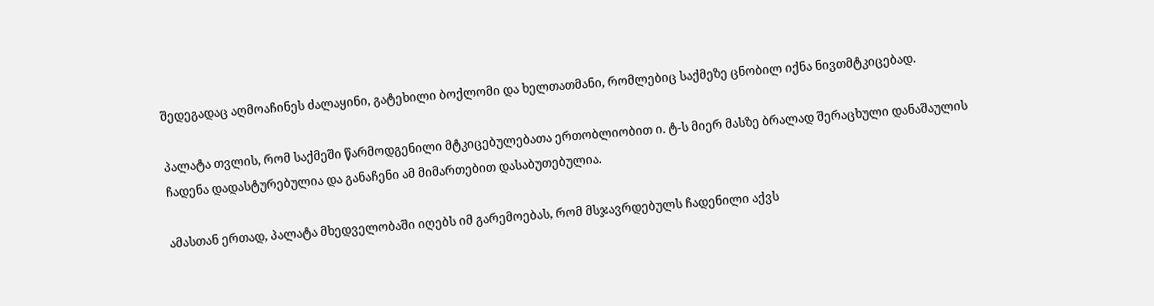შედეგადაც აღმოაჩინეს ძალაყინი, გატეხილი ბოქლომი და ხელთათმანი, რომლებიც საქმეზე ცნობილ იქნა ნივთმტკიცებად.

პალატა თვლის, რომ საქმეში წარმოდგენილი მტკიცებულებათა ერთობლიობით ი. ტ-ს მიერ მასზე ბრალად შერაცხული დანაშაულის ჩადენა დადასტურებულია და განაჩენი ამ მიმართებით დასაბუთებულია.

ამასთან ერთად, პალატა მხედველობაში იღებს იმ გარემოებას, რომ მსჯავრდებულს ჩადენილი აქვს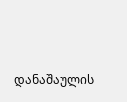დანაშაულის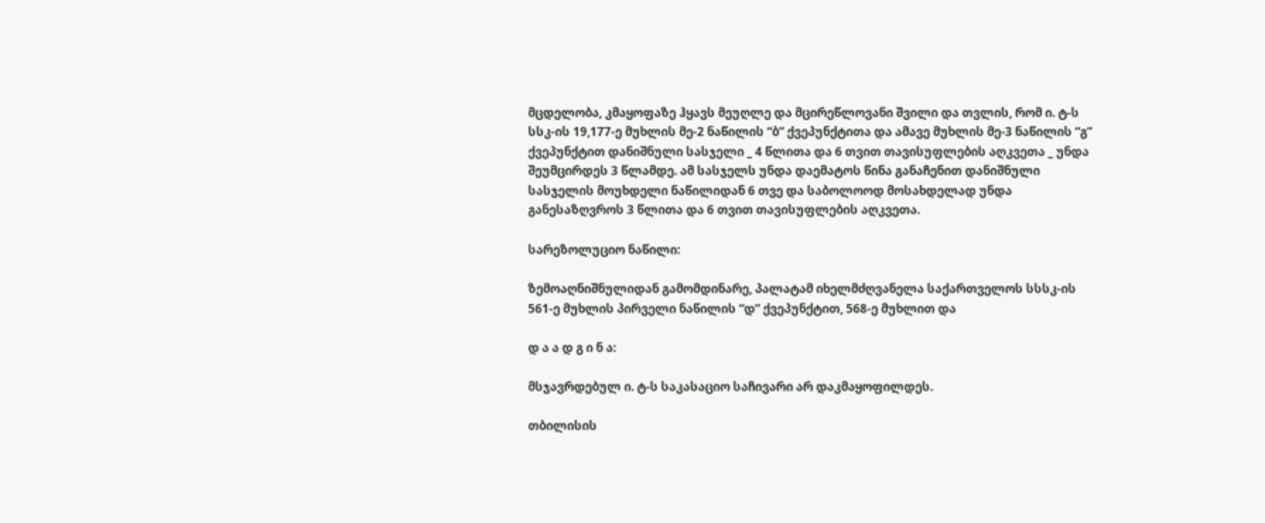მცდელობა, კმაყოფაზე ჰყავს მეუღლე და მცირეწლოვანი შვილი და თვლის, რომ ი. ტ-ს სსკ-ის 19,177-ე მუხლის მე-2 ნაწილის “ბ” ქვეპუნქტითა და ამავე მუხლის მე-3 ნაწილის “გ” ქვეპუნქტით დანიშნული სასჯელი _ 4 წლითა და 6 თვით თავისუფლების აღკვეთა _ უნდა შეუმცირდეს 3 წლამდე. ამ სასჯელს უნდა დაემატოს წინა განაჩენით დანიშნული სასჯელის მოუხდელი ნაწილიდან 6 თვე და საბოლოოდ მოსახდელად უნდა განესაზღვროს 3 წლითა და 6 თვით თავისუფლების აღკვეთა.

სარეზოლუციო ნაწილი:

ზემოაღნიშნულიდან გამომდინარე, პალატამ იხელმძღვანელა საქართველოს სსსკ-ის 561-ე მუხლის პირველი ნაწილის “დ” ქვეპუნქტით, 568-ე მუხლით და

დ ა ა დ გ ი ნ ა:

მსჯავრდებულ ი. ტ-ს საკასაციო საჩივარი არ დაკმაყოფილდეს.

თბილისის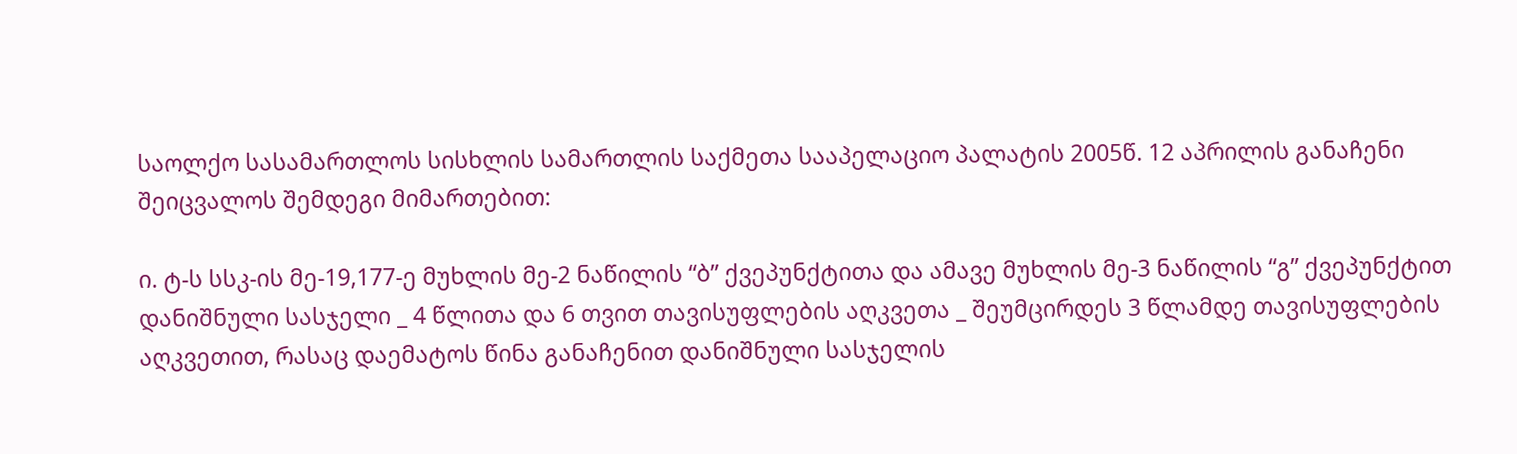საოლქო სასამართლოს სისხლის სამართლის საქმეთა სააპელაციო პალატის 2005წ. 12 აპრილის განაჩენი შეიცვალოს შემდეგი მიმართებით:

ი. ტ-ს სსკ-ის მე-19,177-ე მუხლის მე-2 ნაწილის “ბ” ქვეპუნქტითა და ამავე მუხლის მე-3 ნაწილის “გ” ქვეპუნქტით დანიშნული სასჯელი _ 4 წლითა და 6 თვით თავისუფლების აღკვეთა _ შეუმცირდეს 3 წლამდე თავისუფლების აღკვეთით, რასაც დაემატოს წინა განაჩენით დანიშნული სასჯელის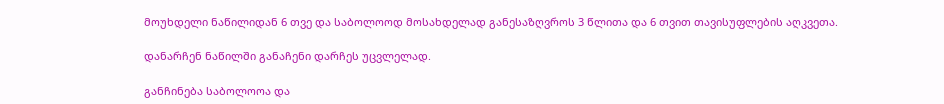მოუხდელი ნაწილიდან 6 თვე და საბოლოოდ მოსახდელად განესაზღვროს 3 წლითა და 6 თვით თავისუფლების აღკვეთა.

დანარჩენ ნაწილში განაჩენი დარჩეს უცვლელად.

განჩინება საბოლოოა და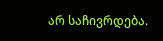არ საჩივრდება.